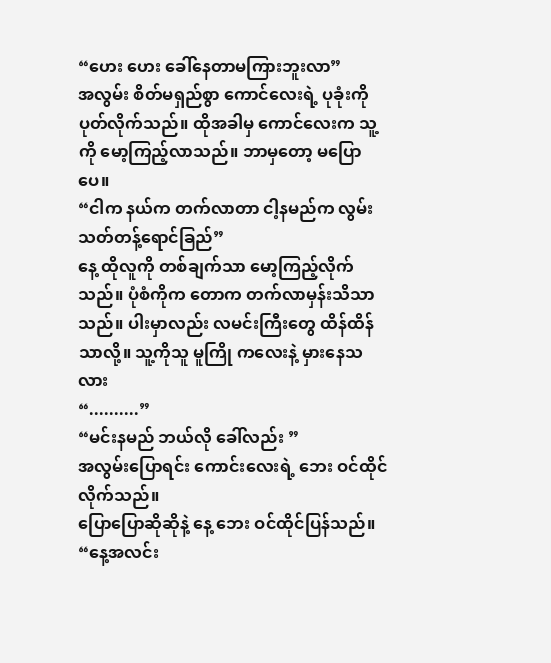“ဟေး ဟေး ခေါ်နေတာမကြားဘူးလာ”
အလွမ်း စိတ်မရှည်စွာ ကောင်လေးရဲ့ ပုခုံးကို ပုတ်လိုက်သည်။ ထိုအခါမှ ကောင်လေးက သူ့ကို မော့ကြည့်လာသည်။ ဘာမှတော့ မပြောပေ။
“ငါက နယ်က တက်လာတာ ငါ့နမည်က လွမ်းသတ်တန့်ရောင်ခြည်”
နေ့ ထိုလူကို တစ်ချက်သာ မော့ကြည့်လိုက်သည်။ ပုံစံကိုက တောက တက်လာမှန်းသိသာသည်။ ပါးမှာလည်း လမင်းကြီးတွေ ထိန်ထိန်သာလို့။ သူ့ကိုသူ မူကြို ကလေးနဲ့ မှားနေသလား
“..........”
“မင်းနမည် ဘယ်လို ခေါ်လည်း ”
အလွမ်းပြောရင်း ကောင်းလေးရဲ့ ဘေး ဝင်ထိုင်လိုက်သည်။
ပြောပြောဆိုဆိုနဲ့ နေ့ ဘေး ဝင်ထိုင်ပြန်သည်။
“နေ့အလင်း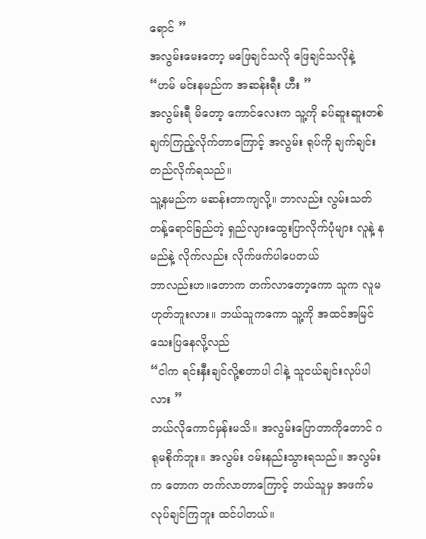ရောင် ”
အလွမ်းမေးတော့ မဖြေချင်သလို ဖြေချင်သလိုနဲ့
“ဟမ် မင်းနမည်က အဆန်းရီး ဟီး ”
အလွမ်းရီ မိတော့ ကောင်လေးက သူ့ကို ခပ်ဆူးဆူးတစ်ချက်ကြည့်လိုက်တာကြောင့် အလွမ်း ရုပ်ကို ချက်ချင်းတည်လိုက်ရသည်။
သူ့နမည်က မဆန်းတာကျလို့။ ဘာလည်း လွမ်းသတ်တန့်ရောင်ခြည်တဲ့ ရှည်လျားထွေးပြာလိုက်ပုံများ လူနဲ့ နမည်နဲ့ လိုက်လည်း လိုက်ဖက်ပါပေတယ်
ဘာလည်းဟ။တောက တက်လာတော့ကော သူက လူမဟုတ်ဘူးလား။ ဘယ်သူကကော သူ့ကို အထင်အမြင် သေးပြနေလို့လည်
“ငါက ရင်းနှီးချင်လို့စတာပါ ငါနဲ့ သူငယ်ချင်းလုပ်ပါလား ”
ဘယ်လိုကောင်မှန်းမသိ။ အလွမ်းပြောတာကိုတောင် ဂရုမစိုက်ဘူး။ အလွမ်း ဝမ်းနည်းသွားရသည်။ အလွမ်းက တောက တက်လာတာကြောင့် ဘယ်သူမှ အဖက်မလုပ်ချင်ကြဘူး ထင်ပါတယ်။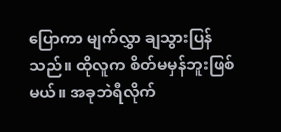ပြောကာ မျက်လွှာ ချသွားပြန်သည်။ ထိုလူက စိတ်မမှန်ဘူးဖြစ်မယ်။ အခုဘဲရီလိုက်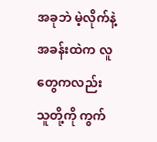အခုဘဲ မဲ့လိုက်နဲ့
အခန်းထဲက လူတွေကလည်း သူတို့ကို ကွက်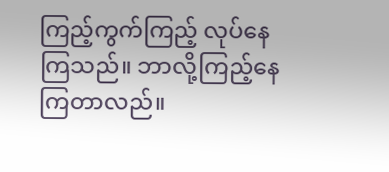ကြည့်ကွက်ကြည့် လုပ်နေကြသည်။ ဘာလို့ကြည့်နေကြတာလည်။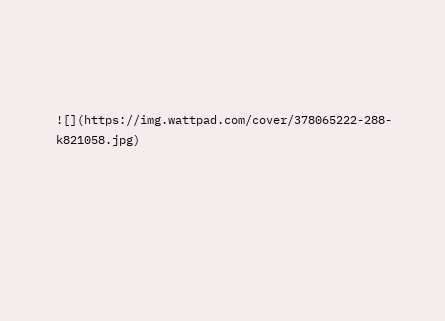![](https://img.wattpad.com/cover/378065222-288-k821058.jpg)